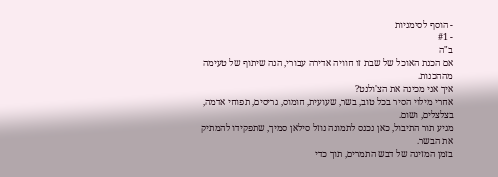- הוסף לסימניות
- #1
ב"ה
אם הכנת האוכל של שבת זו חוויה אדירה עבורי, הנה שיתוף של טעימה מההכנות.
איך אני מכינה את הצ'ולנט?
אחרי מילוי הסיר בכל טוב, בשר, שעועית, חומוס, גריסים, תפוחי אדמה, בצלצלים, ושום.
מגיע תור התיבול, כאן נכנס לתמונה נוזל סילאן סמיך, שתפקידו להמתיק את הבשר.
בזמן המזיגה של דבש התמרים, תוך כדי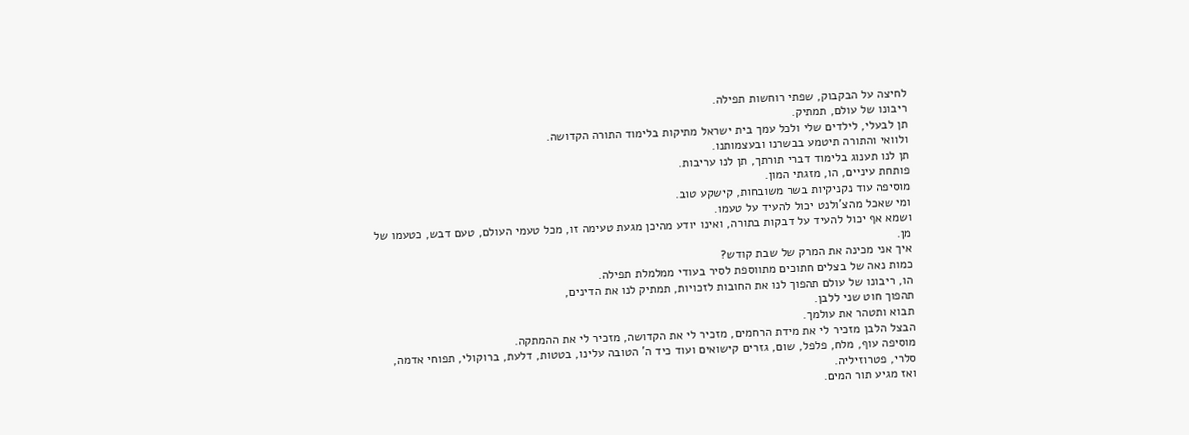לחיצה על הבקבוק, שפתי רוחשות תפילה.
ריבונו של עולם, תמתיק.
תן לבעלי, לילדים שלי ולכל עמך בית ישראל מתיקות בלימוד התורה הקדושה.
ולוואי והתורה תיטמע בבשרנו ובעצמותנו.
תן לנו תענוג בלימוד דברי תורתך, תן לנו עריבות.
פותחת עיניים, הו, מזגתי המון.
מוסיפה עוד נקניקיות בשר משובחות, קישקע טוב.
ומי שאכל מהצ'ולנט יכול להעיד על טעמו.
ושמא אף יכול להעיד על דבקות בתורה, ואינו יודע מהיכן מגעת טעימה זו, מכל טעמי העולם, טעם דבש, כטעמו של מן.
איך אני מכינה את המרק של שבת קודש?
כמות נאה של בצלים חתוכים מתווספת לסיר בעודי ממלמלת תפילה.
הו, ריבונו של עולם תהפוך לנו את החובות לזכויות, תמתיק לנו את הדינים,
תהפוך חוט שני ללבן.
תבוא ותטהר את עולמך.
הבצל הלבן מזכיר לי את מידת הרחמים, מזכיר לי את הקדושה, מזכיר לי את ההמתקה.
מוסיפה עוף, מלח, פלפל, שום, גזרים קישואים ועוד כיד ה' הטובה עלינו, בטטות, דלעת, ברוקולי, תפוחי אדמה, סלרי, פטרוזיליה.
ואז מגיע תור המים.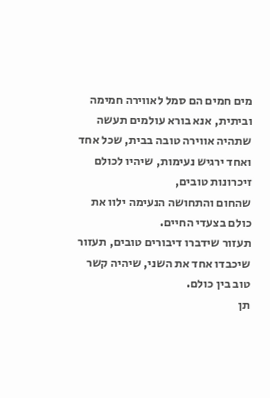מים חמים הם סמל לאווירה חמימה וביתית, אנא בורא עולמים תעשה שתהיה אווירה טובה בבית, שכל אחד ואחד ירגיש נעימות, שיהיו לכולם זיכרונות טובים,
שהחום והתחושה הנעימה ילוו את כולם בצעדי החיים.
תעזור שידברו דיבורים טובים, תעזור שיכבדו אחד את השני, שיהיה קשר טוב בין כולם.
תן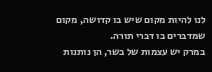לנו להיות מקום שיש בו קדושה, מקום שמדברים בו דברי תורה.
במרק יש עצמות של בשר, הן נותנות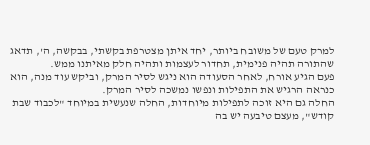למרק טעם של משובח ביותר, יחד איתן מצטרפת בקשתי, בבקשה, ה', תדאג שהתורה תהיה פנימית, תחדור לעצמות ותהיה חלק מאיתנו ממש.
פעם הגיע אורח, לאחר הסעודה הוא ניגש לסיר המרק, וביקש עוד מנה, הוא כנראה הרגיש את התפילות ונפשו נמשכה לסיר המרק.
החלה גם היא זוכה לתפילות מיוחדות, החלה שנעשית במיוחד "לכבוד שבת קודש", מעצם טיבעה יש בה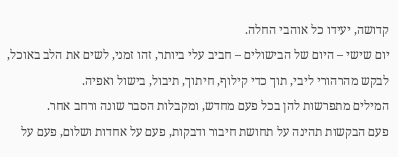קדושה, יעידו כל אוהבי החלה.
יום שישי – היום של הבישולים – חביב עלי ביותר, זהו זמני, לשים את הלב באוכל, לבקש מהרהורי ליבי, תוך כדי קילוף, חיתוך, תיבול, בישול ואפיה.
המילים מתפרשות להן בכל פעם מחדש, ומקבלות הסבר שונה ורחב אחר.
פעם הבקשות תהינה על תחושת חיבור ודבקות, פעם על אחדות ושלום, פעם על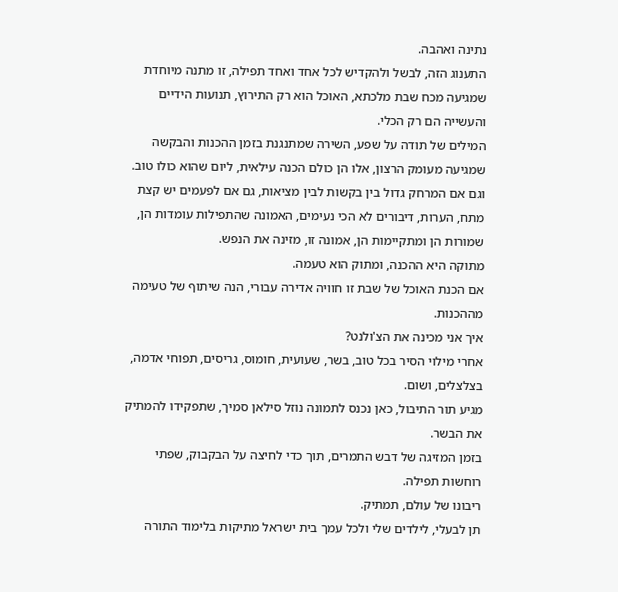נתינה ואהבה.
התענוג הזה, לבשל ולהקדיש לכל אחד ואחד תפילה, זו מתנה מיוחדת שמגיעה מכח שבת מלכתא, האוכל הוא רק התירוץ, תנועות הידיים והעשייה הם רק הכלי.
המילים של תודה על שפע, השירה שמתנגנת בזמן ההכנות והבקשה שמגיעה מעומק הרצון, אלו הן כולם הכנה עילאית, ליום שהוא כולו טוב.
וגם אם המרחק גדול בין בקשות לבין מציאות, גם אם לפעמים יש קצת מתח, הערות, דיבורים לא הכי נעימים, האמונה שהתפילות עומדות הן, שמורות הן ומתקיימות הן, אמונה זו, מזינה את הנפש.
מתוקה היא ההכנה, ומתוק הוא טעמה.
אם הכנת האוכל של שבת זו חוויה אדירה עבורי, הנה שיתוף של טעימה מההכנות.
איך אני מכינה את הצ'ולנט?
אחרי מילוי הסיר בכל טוב, בשר, שעועית, חומוס, גריסים, תפוחי אדמה, בצלצלים, ושום.
מגיע תור התיבול, כאן נכנס לתמונה נוזל סילאן סמיך, שתפקידו להמתיק את הבשר.
בזמן המזיגה של דבש התמרים, תוך כדי לחיצה על הבקבוק, שפתי רוחשות תפילה.
ריבונו של עולם, תמתיק.
תן לבעלי, לילדים שלי ולכל עמך בית ישראל מתיקות בלימוד התורה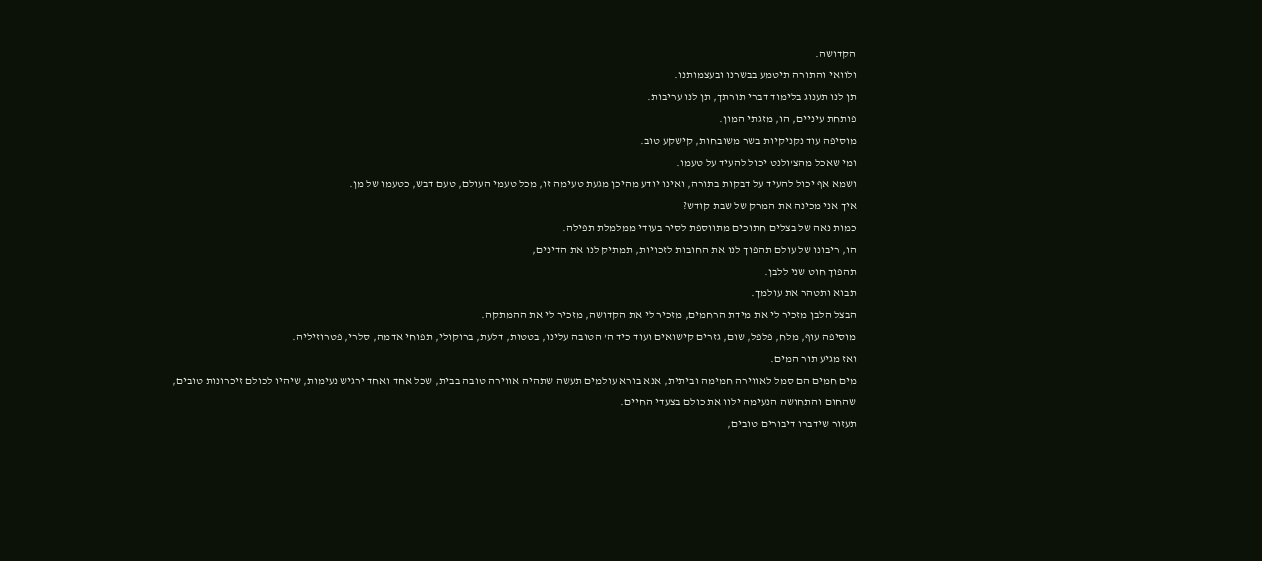הקדושה.
ולוואי והתורה תיטמע בבשרנו ובעצמותנו.
תן לנו תענוג בלימוד דברי תורתך, תן לנו עריבות.
פותחת עיניים, הו, מזגתי המון.
מוסיפה עוד נקניקיות בשר משובחות, קישקע טוב.
ומי שאכל מהצ'ולנט יכול להעיד על טעמו.
ושמא אף יכול להעיד על דבקות בתורה, ואינו יודע מהיכן מגעת טעימה זו, מכל טעמי העולם, טעם דבש, כטעמו של מן.
איך אני מכינה את המרק של שבת קודש?
כמות נאה של בצלים חתוכים מתווספת לסיר בעודי ממלמלת תפילה.
הו, ריבונו של עולם תהפוך לנו את החובות לזכויות, תמתיק לנו את הדינים,
תהפוך חוט שני ללבן.
תבוא ותטהר את עולמך.
הבצל הלבן מזכיר לי את מידת הרחמים, מזכיר לי את הקדושה, מזכיר לי את ההמתקה.
מוסיפה עוף, מלח, פלפל, שום, גזרים קישואים ועוד כיד ה' הטובה עלינו, בטטות, דלעת, ברוקולי, תפוחי אדמה, סלרי, פטרוזיליה.
ואז מגיע תור המים.
מים חמים הם סמל לאווירה חמימה וביתית, אנא בורא עולמים תעשה שתהיה אווירה טובה בבית, שכל אחד ואחד ירגיש נעימות, שיהיו לכולם זיכרונות טובים,
שהחום והתחושה הנעימה ילוו את כולם בצעדי החיים.
תעזור שידברו דיבורים טובים,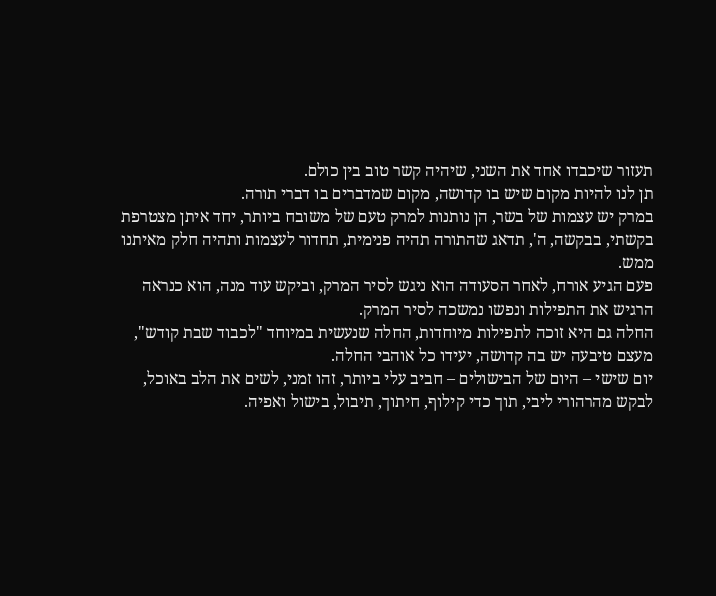תעזור שיכבדו אחד את השני, שיהיה קשר טוב בין כולם.
תן לנו להיות מקום שיש בו קדושה, מקום שמדברים בו דברי תורה.
במרק יש עצמות של בשר, הן נותנות למרק טעם של משובח ביותר, יחד איתן מצטרפת בקשתי, בבקשה, ה', תדאג שהתורה תהיה פנימית, תחדור לעצמות ותהיה חלק מאיתנו ממש.
פעם הגיע אורח, לאחר הסעודה הוא ניגש לסיר המרק, וביקש עוד מנה, הוא כנראה הרגיש את התפילות ונפשו נמשכה לסיר המרק.
החלה גם היא זוכה לתפילות מיוחדות, החלה שנעשית במיוחד "לכבוד שבת קודש", מעצם טיבעה יש בה קדושה, יעידו כל אוהבי החלה.
יום שישי – היום של הבישולים – חביב עלי ביותר, זהו זמני, לשים את הלב באוכל, לבקש מהרהורי ליבי, תוך כדי קילוף, חיתוך, תיבול, בישול ואפיה.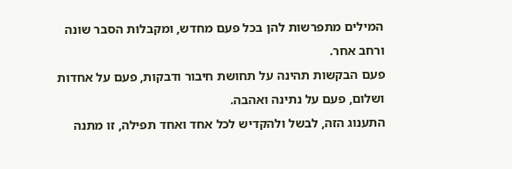המילים מתפרשות להן בכל פעם מחדש, ומקבלות הסבר שונה ורחב אחר.
פעם הבקשות תהינה על תחושת חיבור ודבקות, פעם על אחדות ושלום, פעם על נתינה ואהבה.
התענוג הזה, לבשל ולהקדיש לכל אחד ואחד תפילה, זו מתנה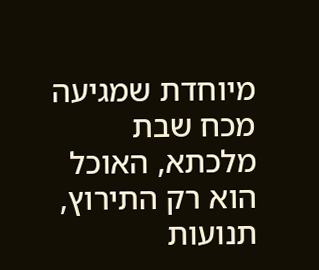מיוחדת שמגיעה מכח שבת מלכתא, האוכל הוא רק התירוץ, תנועות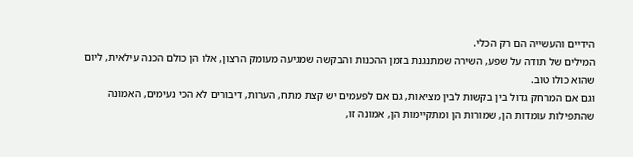הידיים והעשייה הם רק הכלי.
המילים של תודה על שפע, השירה שמתנגנת בזמן ההכנות והבקשה שמגיעה מעומק הרצון, אלו הן כולם הכנה עילאית, ליום שהוא כולו טוב.
וגם אם המרחק גדול בין בקשות לבין מציאות, גם אם לפעמים יש קצת מתח, הערות, דיבורים לא הכי נעימים, האמונה שהתפילות עומדות הן, שמורות הן ומתקיימות הן, אמונה זו,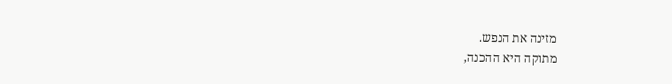מזינה את הנפש.
מתוקה היא ההכנה,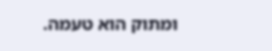ומתוק הוא טעמה.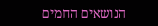הנושאים החמים